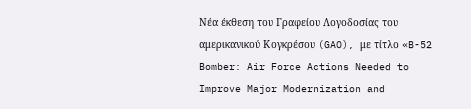Νέα έκθεση του Γραφείου Λογοδοσίας του αμερικανικού Κογκρέσου (GAO), με τίτλο «B-52 Bomber: Air Force Actions Needed to Improve Major Modernization and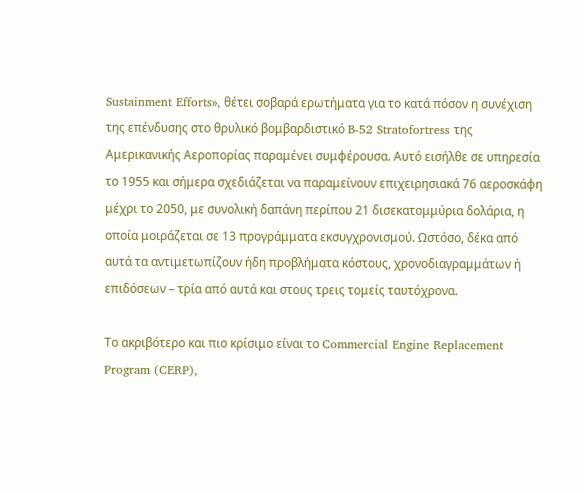Sustainment Efforts», θέτει σοβαρά ερωτήματα για το κατά πόσον η συνέχιση της επένδυσης στο θρυλικό βομβαρδιστικό B-52 Stratofortress της Αμερικανικής Αεροπορίας παραμένει συμφέρουσα. Αυτό εισήλθε σε υπηρεσία το 1955 και σήμερα σχεδιάζεται να παραμείνουν επιχειρησιακά 76 αεροσκάφη μέχρι το 2050, με συνολική δαπάνη περίπου 21 δισεκατομμύρια δολάρια, η οποία μοιράζεται σε 13 προγράμματα εκσυγχρονισμού. Ωστόσο, δέκα από αυτά τα αντιμετωπίζουν ήδη προβλήματα κόστους, χρονοδιαγραμμάτων ή επιδόσεων – τρία από αυτά και στους τρεις τομείς ταυτόχρονα.

Το ακριβότερο και πιο κρίσιμο είναι το Commercial Engine Replacement Program (CERP),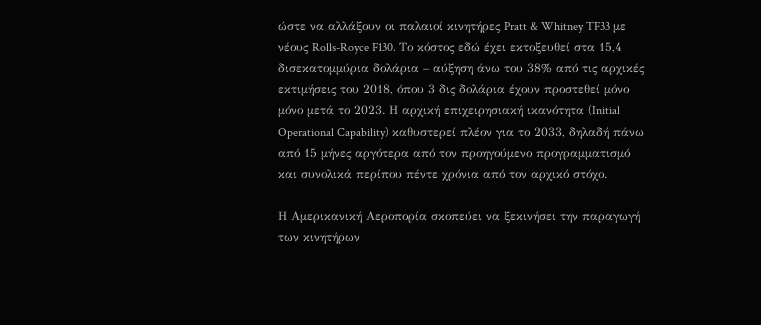ώστε να αλλάξουν οι παλαιοί κινητήρες Pratt & Whitney TF33 με νέους Rolls-Royce F130. Το κόστος εδώ έχει εκτοξευθεί στα 15,4 δισεκατομμύρια δολάρια – αύξηση άνω του 38% από τις αρχικές εκτιμήσεις του 2018, όπου 3 δις δολάρια έχουν προστεθεί μόνο μόνο μετά το 2023. Η αρχική επιχειρησιακή ικανότητα (Initial Operational Capability) καθυστερεί πλέον για το 2033, δηλαδή πάνω από 15 μήνες αργότερα από τον προηγούμενο προγραμματισμό και συνολικά περίπου πέντε χρόνια από τον αρχικό στόχο.

Η Αμερικανική Αεροπορία σκοπεύει να ξεκινήσει την παραγωγή των κινητήρων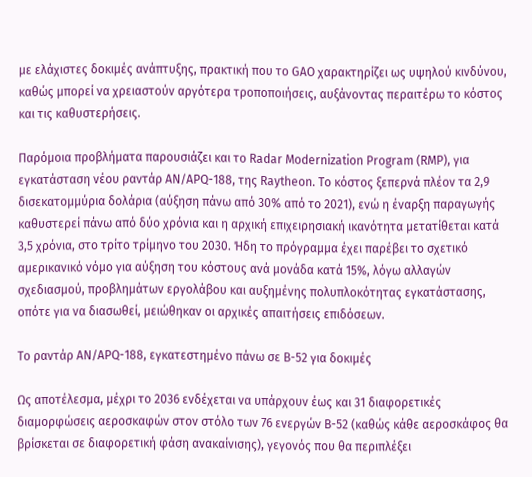με ελάχιστες δοκιμές ανάπτυξης, πρακτική που το GAO χαρακτηρίζει ως υψηλού κινδύνου, καθώς μπορεί να χρειαστούν αργότερα τροποποιήσεις, αυξάνοντας περαιτέρω το κόστος και τις καθυστερήσεις.

Παρόμοια προβλήματα παρουσιάζει και το Radar Modernization Program (RMP), για εγκατάσταση νέου ραντάρ AN/APQ-188, της Raytheon. Το κόστος ξεπερνά πλέον τα 2,9 δισεκατομμύρια δολάρια (αύξηση πάνω από 30% από το 2021), ενώ η έναρξη παραγωγής καθυστερεί πάνω από δύο χρόνια και η αρχική επιχειρησιακή ικανότητα μετατίθεται κατά 3,5 χρόνια, στο τρίτο τρίμηνο του 2030. Ήδη το πρόγραμμα έχει παρέβει το σχετικό αμερικανικό νόμο για αύξηση του κόστους ανά μονάδα κατά 15%, λόγω αλλαγών σχεδιασμού, προβλημάτων εργολάβου και αυξημένης πολυπλοκότητας εγκατάστασης, οπότε για να διασωθεί, μειώθηκαν οι αρχικές απαιτήσεις επιδόσεων.

Το ραντάρ AN/APQ-188, εγκατεστημένο πάνω σε B-52 για δοκιμές

Ως αποτέλεσμα, μέχρι το 2036 ενδέχεται να υπάρχουν έως και 31 διαφορετικές διαμορφώσεις αεροσκαφών στον στόλο των 76 ενεργών B-52 (καθώς κάθε αεροσκάφος θα βρίσκεται σε διαφορετική φάση ανακαίνισης), γεγονός που θα περιπλέξει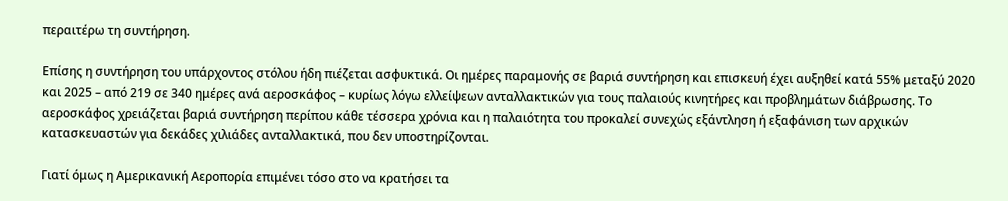περαιτέρω τη συντήρηση.

Επίσης η συντήρηση του υπάρχοντος στόλου ήδη πιέζεται ασφυκτικά. Οι ημέρες παραμονής σε βαριά συντήρηση και επισκευή έχει αυξηθεί κατά 55% μεταξύ 2020 και 2025 – από 219 σε 340 ημέρες ανά αεροσκάφος – κυρίως λόγω ελλείψεων ανταλλακτικών για τους παλαιούς κινητήρες και προβλημάτων διάβρωσης. Το αεροσκάφος χρειάζεται βαριά συντήρηση περίπου κάθε τέσσερα χρόνια και η παλαιότητα του προκαλεί συνεχώς εξάντληση ή εξαφάνιση των αρχικών κατασκευαστών για δεκάδες χιλιάδες ανταλλακτικά, που δεν υποστηρίζονται.

Γιατί όμως η Αμερικανική Αεροπορία επιμένει τόσο στο να κρατήσει τα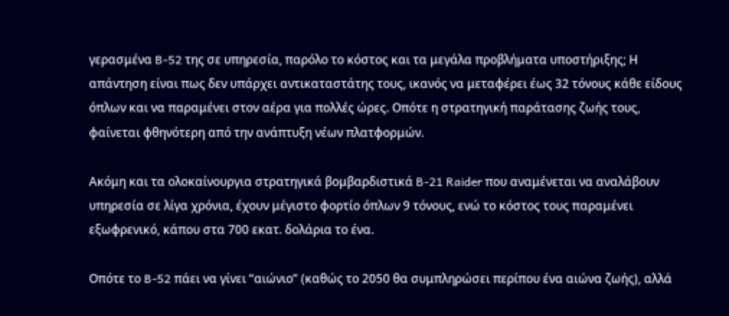γερασμένα B-52 της σε υπηρεσία, παρόλο το κόστος και τα μεγάλα προβλήματα υποστήριξης; Η απάντηση είναι πως δεν υπάρχει αντικαταστάτης τους, ικανός να μεταφέρει έως 32 τόνους κάθε είδους όπλων και να παραμένει στον αέρα για πολλές ώρες. Οπότε η στρατηγική παράτασης ζωής τους, φαίνεται φθηνότερη από την ανάπτυξη νέων πλατφορμών.

Ακόμη και τα ολοκαίνουργια στρατηγικά βομβαρδιστικά B-21 Raider που αναμένεται να αναλάβουν υπηρεσία σε λίγα χρόνια, έχουν μέγιστο φορτίο όπλων 9 τόνους, ενώ το κόστος τους παραμένει εξωφρενικό, κάπου στα 700 εκατ. δολάρια το ένα.

Οπότε το B-52 πάει να γίνει “αιώνιο” (καθώς το 2050 θα συμπληρώσει περίπου ένα αιώνα ζωής), αλλά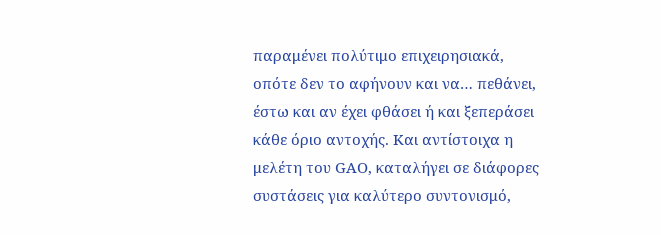παραμένει πολύτιμο επιχειρησιακά, οπότε δεν το αφήνουν και να… πεθάνει, έστω και αν έχει φθάσει ή και ξεπεράσει κάθε όριο αντοχής. Και αντίστοιχα η μελέτη του GAO, καταλήγει σε διάφορες συστάσεις για καλύτερο συντονισμό,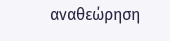αναθεώρηση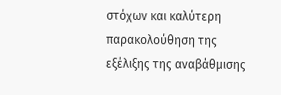στόχων και καλύτερη παρακολούθηση της εξέλιξης της αναβάθμισης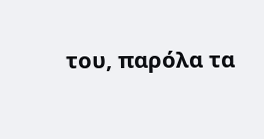του, παρόλα τα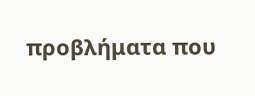προβλήματα που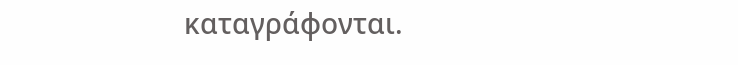καταγράφονται.